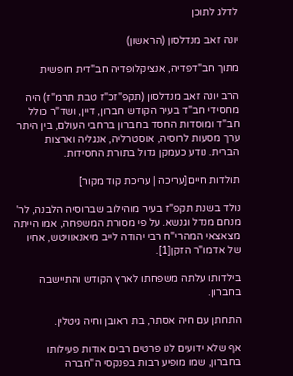לדלג לתוכן

יונה זאב מנדלסון (הראשון)

מתוך חב"דפדיה, אנציקלופדיה חב"דית חופשית

הרב יונה זאב מנדלסון (תקפ"זכ"ז טבת תרמ"ז) היה מחסידי חב"ד בעיר הקודש חברון, דיין, ושד"ר כולל חב"ד ומוסדות החסד בחברון ברחבי העולם, בין היתר ערך מסעות לרוסיה, אוסטרליה, אנגליה וארצות הברית. נודע כעמקן גדול בתורת החסידות.

תולדות חיים[עריכה | עריכת קוד מקור]

נולד בשנת תקפ"ז בעיר מוהילוב שברוסיה הלבנה, לר' מנחם מנדל וגנשא. על פי מסורת המשפחה, אמו הייתה מצאצאי המהרי"ח רבי יהודה לייב מיאנאוויטש, אחיו של אדמו"ר הזקן[1].

בילדותו עלתה משפחתו לארץ הקודש והתיישבה בחברון.

התחתן עם חיה אסתר, בת ראובן וחיה גיטלין.

אף שלא ידועים לנו פרטים רבים אודות פעילותו בחברון, שמו מופיע רבות בפנקסי ה"חברה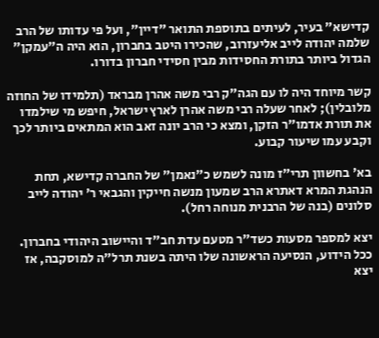קדישא" בעיר, לעיתים בתוספת התואר "דיין", ועל פי עדותו של הרב שלמה יהודה לייב אליעזרוב, שהכירו היטב בחברון, הוא היה ה"עמקן" הגדול ביותר בתורת החסידות מבין חסידי חברון בדורו.

קשר מיוחד היה לו עם הגה"ק רבי משה אהרן מבראד (תלמידו של החוזה מלובלין); לאחר שעלה רבי משה אהרן לארץ ישראל, חיפש מי שילמדו את תורת אדמו"ר הזקן, ומצא כי הרב יונה זאב הוא המתאים ביותר לכך וקבע עמו שיעור קבוע.

בא' בחשוון תרי"ז מונה לשמש כ"נאמן" של החברה קדישא, תחת הנהגת המרא דאתרא הרב שמעון מנשה חייקין והגבאי ר' יהודה לייב סלונים (בנה של הרבנית מנוחה רחל).

יצא למספר מסעות כשד"ר מטעם עדת חב"ד והיישוב היהודי בחברון. ככל הידוע, הנסיעה הראשונה שלו היתה בשנת תרל"ה למוסקבה, אז יצא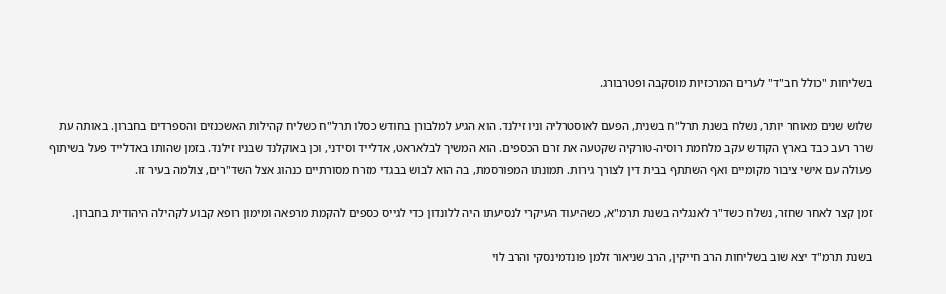בשליחות "כולל חב"ד" לערים המרכזיות מוסקבה ופטרבורג.

שלוש שנים מאוחר יותר, נשלח בשנת תרל"ח בשנית, הפעם לאוסטרליה וניו זילנד. הוא הגיע למלבורן בחודש כסלו תרל"ח כשליח קהילות האשכנזים והספרדים בחברון. באותה עת שרר רעב כבד בארץ הקודש עקב מלחמת רוסיה-טורקיה שקטעה את זרם הכספים. הוא המשיך לבלאראט, אדלייד וסידני, וכן באוקלנד שבניו זילנד. בזמן שהותו באדלייד פעל בשיתוף פעולה עם אישי ציבור מקומיים ואף השתתף בבית דין לצורך גירות. תמונתו המפורסמת, בה הוא לבוש בבגדי מזרח מסורתיים כנהוג אצל השד"רים, צולמה בעיר זו.

זמן קצר לאחר שחזר, נשלח כשד"ר לאנגליה בשנת תרמ"א, כשהיעוד העיקרי לנסיעתו היה ללונדון כדי לגייס כספים להקמת מרפאה ומימון רופא קבוע לקהילה היהודית בחברון.

בשנת תרמ"ד יצא שוב בשליחות הרב חייקין, הרב שניאור זלמן פונדמינסקי והרב לוי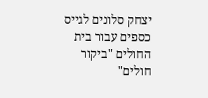יצחק סלונים לגייס כספים עבור בית החולים "ביקור חולים"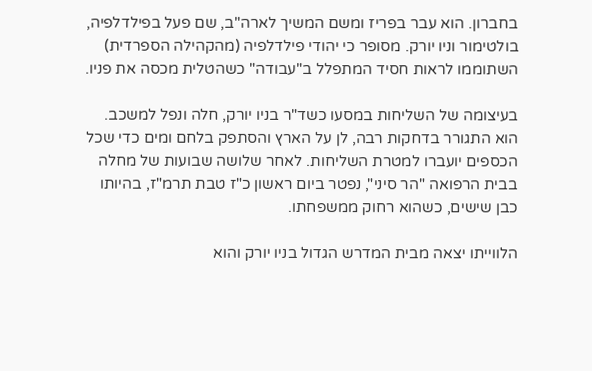בחברון. הוא עבר בפריז ומשם המשיך לארה"ב, שם פעל בפילדלפיה, בולטימור וניו יורק. מסופר כי יהודי פילדלפיה (מהקהילה הספרדית) השתוממו לראות חסיד המתפלל ב"עבודה" כשהטלית מכסה את פניו.

בעיצומה של השליחות במסעו כשד"ר בניו יורק, חלה ונפל למשכב. הוא התגורר בדחקות רבה, לן על הארץ והסתפק בלחם ומים כדי שכל הכספים יועברו למטרת השליחות. לאחר שלושה שבועות של מחלה בבית הרפואה "הר סיני", נפטר ביום ראשון כ"ז טבת תרמ"ז, בהיותו כבן שישים, כשהוא רחוק ממשפחתו.

הלווייתו יצאה מבית המדרש הגדול בניו יורק והוא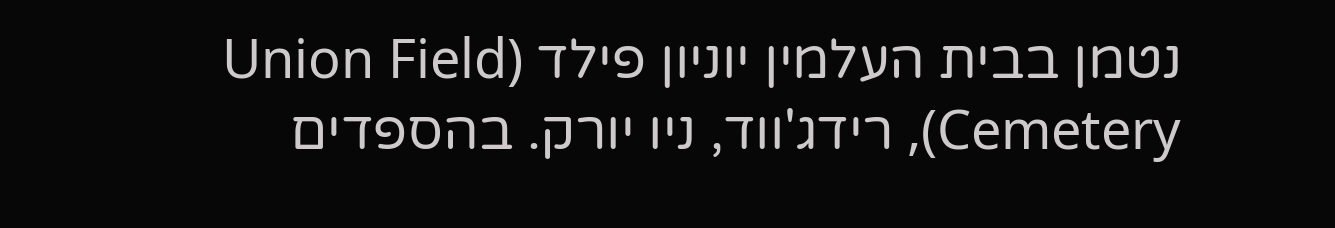נטמן בבית העלמין יוניון פילד (Union Field Cemetery), רידג'ווד, ניו יורק. בהספדים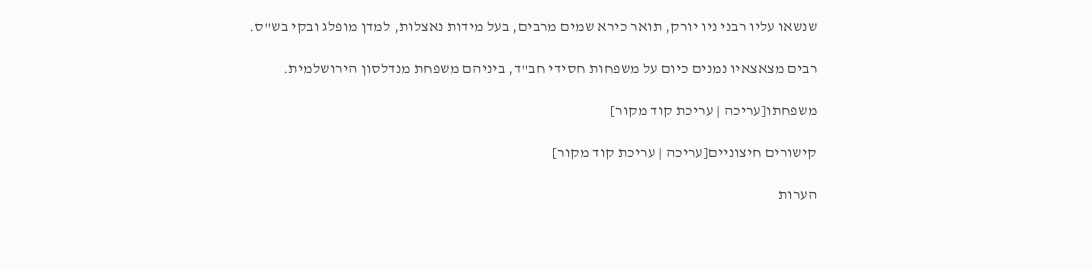שנשאו עליו רבני ניו יורק, תואר כירא שמים מרבים, בעל מידות נאצלות, למדן מופלג ובקי בש"ס.

רבים מצאצאיו נמנים כיום על משפחות חסידי חב"ד, ביניהם משפחת מנדלסון הירושלמית.

משפחתו[עריכה | עריכת קוד מקור]

קישורים חיצוניים[עריכה | עריכת קוד מקור]

הערות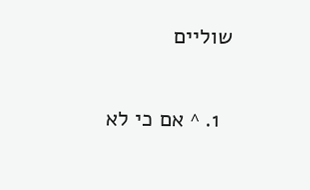שוליים

  1. ^ אם כי לא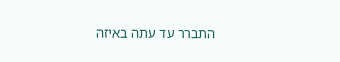התברר עד עתה באיזה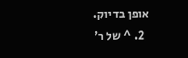אופן בדיוק.
  2. ^ של ר'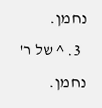נחמן.
  3. ^ של ר' נחמן.